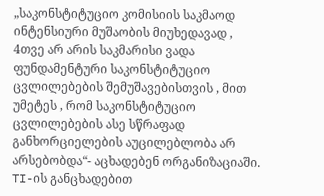„საკონსტიტუციო კომისიის საკმაოდ ინტენსიური მუშაობის მიუხედავად , 4თვე არ არის საკმარისი ვადა ფუნდამენტური საკონსტიტუციო ცვლილებების შემუშავებისთვის , მით უმეტეს , რომ საკონსტიტუციო ცვლილებების ასე სწრაფად განხორციელების აუცილებლობა არ არსებობდა“- აცხადებენ ორგანიზაციაში.
TI-ის განცხადებით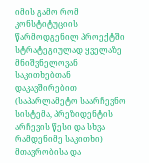იმის გამო რომ კონსტიტუციის წარმოდგენილ პროექტში სტრატეგიულად ყველაზე მნიშვნელოვან საკითხებთან დაკავშირებით (საპარლამეტო საარჩევნო სისტემა, პრეზიდენტის არჩევის წესი და სხვა რამდენიმე საკითხი) მთავრობისა და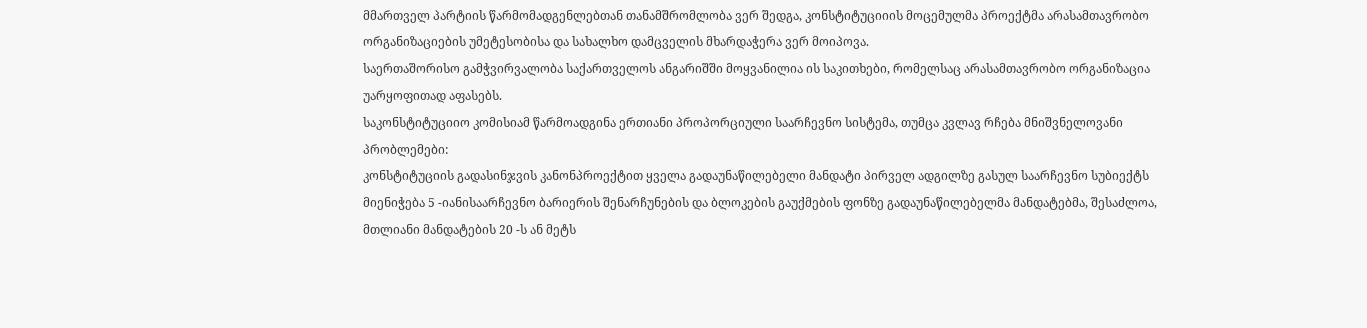მმართველ პარტიის წარმომადგენლებთან თანამშრომლობა ვერ შედგა, კონსტიტუციიის მოცემულმა პროექტმა არასამთავრობო ორგანიზაციების უმეტესობისა და სახალხო დამცველის მხარდაჭერა ვერ მოიპოვა.
საერთაშორისო გამჭვირვალობა საქართველოს ანგარიშში მოყვანილია ის საკითხები, რომელსაც არასამთავრობო ორგანიზაცია უარყოფითად აფასებს.
საკონსტიტუციიო კომისიამ წარმოადგინა ერთიანი პროპორციული საარჩევნო სისტემა, თუმცა კვლავ რჩება მნიშვნელოვანი პრობლემები:
კონსტიტუციის გადასინჯვის კანონპროექტით ყველა გადაუნაწილებელი მანდატი პირველ ადგილზე გასულ საარჩევნო სუბიექტს მიენიჭება 5 -იანისაარჩევნო ბარიერის შენარჩუნების და ბლოკების გაუქმების ფონზე გადაუნაწილებელმა მანდატებმა, შესაძლოა, მთლიანი მანდატების 20 -ს ან მეტს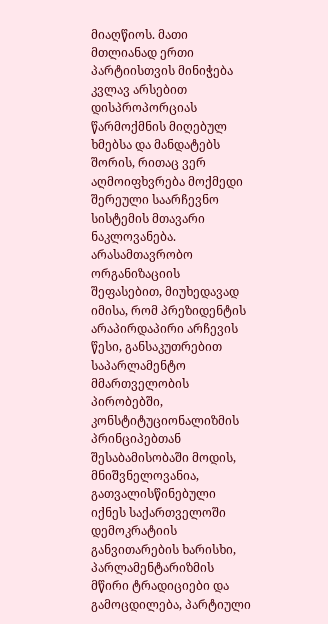მიაღწიოს. მათი მთლიანად ერთი პარტიისთვის მინიჭება კვლავ არსებით დისპროპორციას წარმოქმნის მიღებულ ხმებსა და მანდატებს შორის, რითაც ვერ აღმოიფხვრება მოქმედი შერეული საარჩევნო სისტემის მთავარი ნაკლოვანება.
არასამთავრობო ორგანიზაციის შეფასებით, მიუხედავად იმისა, რომ პრეზიდენტის არაპირდაპირი არჩევის წესი, განსაკუთრებით საპარლამენტო მმართველობის პირობებში, კონსტიტუციონალიზმის პრინციპებთან შესაბამისობაში მოდის, მნიშვნელოვანია, გათვალისწინებული იქნეს საქართველოში დემოკრატიის განვითარების ხარისხი, პარლამენტარიზმის მწირი ტრადიციები და გამოცდილება, პარტიული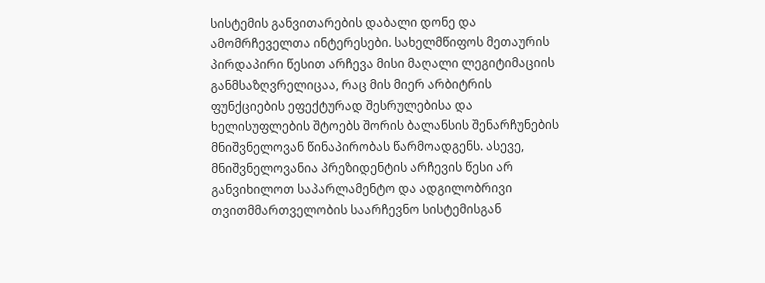სისტემის განვითარების დაბალი დონე და ამომრჩეველთა ინტერესები. სახელმწიფოს მეთაურის პირდაპირი წესით არჩევა მისი მაღალი ლეგიტიმაციის განმსაზღვრელიცაა, რაც მის მიერ არბიტრის ფუნქციების ეფექტურად შესრულებისა და ხელისუფლების შტოებს შორის ბალანსის შენარჩუნების მნიშვნელოვან წინაპირობას წარმოადგენს. ასევე, მნიშვნელოვანია პრეზიდენტის არჩევის წესი არ განვიხილოთ საპარლამენტო და ადგილობრივი თვითმმართველობის საარჩევნო სისტემისგან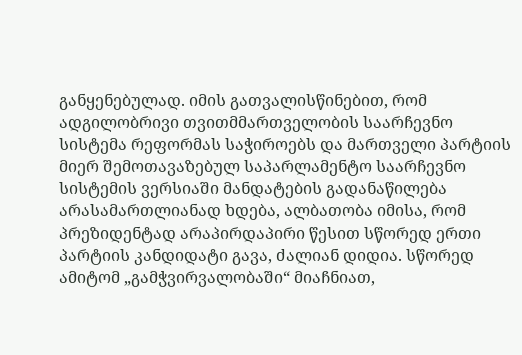განყენებულად. იმის გათვალისწინებით, რომ ადგილობრივი თვითმმართველობის საარჩევნო სისტემა რეფორმას საჭიროებს და მართველი პარტიის მიერ შემოთავაზებულ საპარლამენტო საარჩევნო სისტემის ვერსიაში მანდატების გადანაწილება არასამართლიანად ხდება, ალბათობა იმისა, რომ პრეზიდენტად არაპირდაპირი წესით სწორედ ერთი პარტიის კანდიდატი გავა, ძალიან დიდია. სწორედ ამიტომ „გამჭვირვალობაში“ მიაჩნიათ,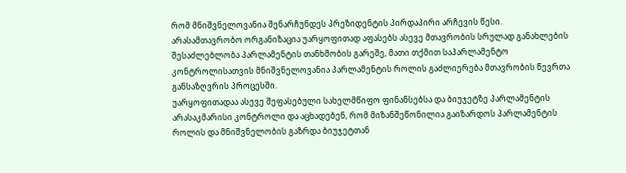რომ მნიშვნელოვანია შენარჩუნდეს პრეზიდენტის პირდაპირი არჩევის წესი.
არასამთავრობო ორგანიზაცია უარყოფითად აფასებს ასევე მთავრობის სრულად განახლების შესაძლებლობა პარლამენტის თანხმობის გარეშე, მათი თქმით საპარლამენტო კონტროლისათვის მნიშვნელოვანია პარლამენტის როლის გაძლიერება მთავრობის წევრთა განსაზღვრის პროცესში.
უარყოფითადაა ასევე შეფასებული სახელმწიფო ფინანსებსა და ბიუჯეტზე პარლამენტის არასაკმარისი კონტროლი და აცხადებენ, რომ მიზანშეწონილია გაიზარდოს პარლამენტის როლის და მნიშვნელობის გაზრდა ბიუჯეტთან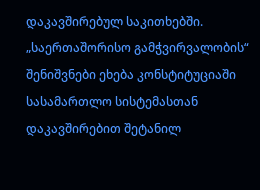დაკავშირებულ საკითხებში.
„საერთაშორისო გამჭვირვალობის“ შენიშვნები ეხება კონსტიტუციაში სასამართლო სისტემასთან დაკავშირებით შეტანილ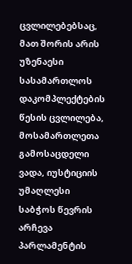ცვლილებებსაც, მათ შორის არის უზენაესი სასამართლოს დაკომპლექტების წესის ცვლილება, მოსამართლეთა გამოსაცდელი ვადა, იუსტიციის უმაღლესი საბჭოს წევრის არჩევა პარლამენტის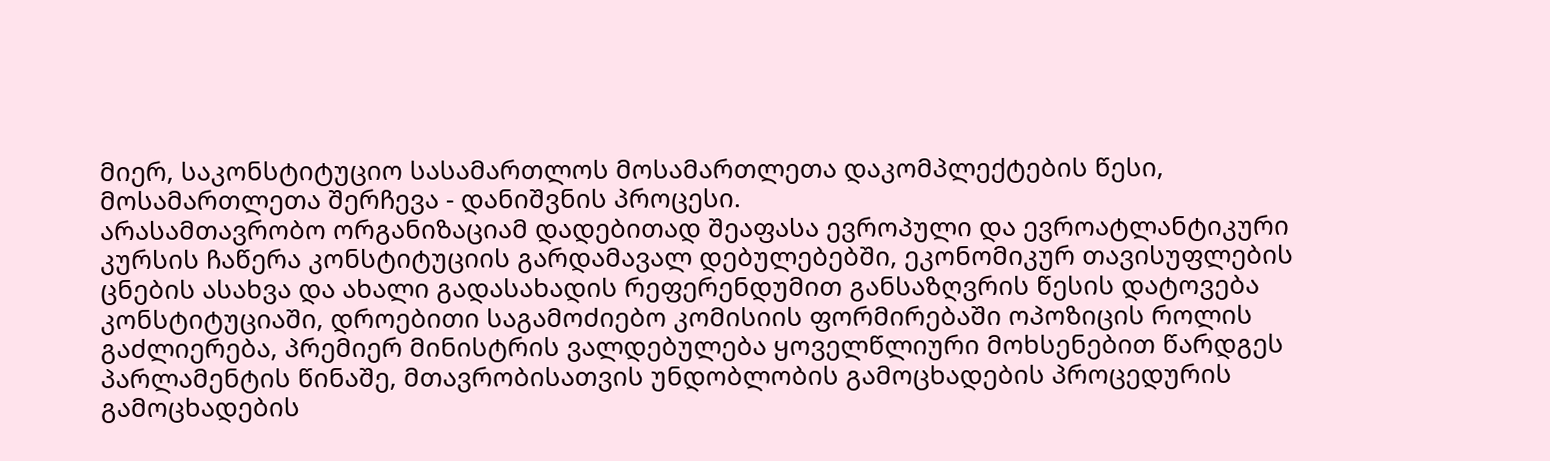მიერ, საკონსტიტუციო სასამართლოს მოსამართლეთა დაკომპლექტების წესი, მოსამართლეთა შერჩევა - დანიშვნის პროცესი.
არასამთავრობო ორგანიზაციამ დადებითად შეაფასა ევროპული და ევროატლანტიკური კურსის ჩაწერა კონსტიტუციის გარდამავალ დებულებებში, ეკონომიკურ თავისუფლების ცნების ასახვა და ახალი გადასახადის რეფერენდუმით განსაზღვრის წესის დატოვება კონსტიტუციაში, დროებითი საგამოძიებო კომისიის ფორმირებაში ოპოზიცის როლის გაძლიერება, პრემიერ მინისტრის ვალდებულება ყოველწლიური მოხსენებით წარდგეს პარლამენტის წინაშე, მთავრობისათვის უნდობლობის გამოცხადების პროცედურის გამოცხადების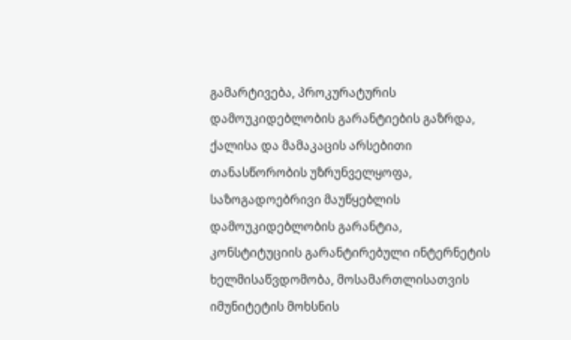გამარტივება, პროკურატურის დამოუკიდებლობის გარანტიების გაზრდა, ქალისა და მამაკაცის არსებითი თანასწორობის უზრუნველყოფა, საზოგადოებრივი მაუწყებლის დამოუკიდებლობის გარანტია, კონსტიტუციის გარანტირებული ინტერნეტის ხელმისაწვდომობა, მოსამართლისათვის იმუნიტეტის მოხსნის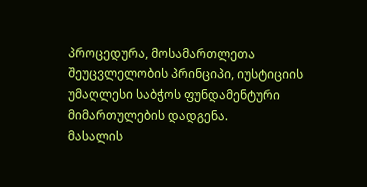პროცედურა, მოსამართლეთა შეუცვლელობის პრინციპი, იუსტიციის უმაღლესი საბჭოს ფუნდამენტური მიმართულების დადგენა.
მასალის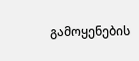გამოყენების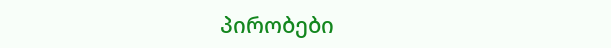პირობები